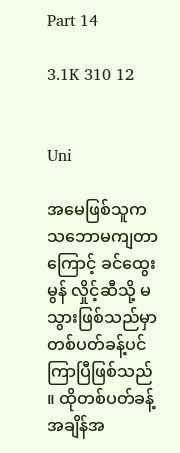Part 14

3.1K 310 12


Uni

အမေဖြစ်သူက သဘောမကျတာကြောင့် ခင်ထွေးမွန် လှိုင့်ဆီသို့ မသွားဖြစ်သည်မှာ တစ်ပတ်ခန့်ပင်ကြာပြီဖြစ်သည် ။ ထိုတစ်ပတ်ခန့်အချိန်အ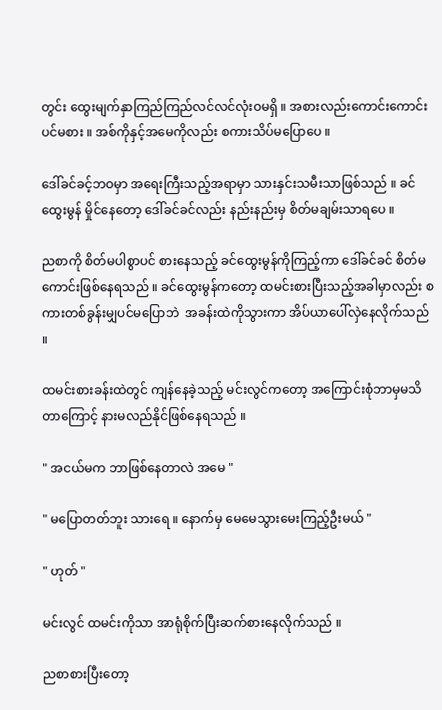တွင်း ထွေးမျက်နှာကြည်ကြည်လင်လင်လုံးဝမရှိ ။ အစားလည်းကောင်းကောင်းပင်မစား ။ အစ်ကိုနှင့်အမေကိုလည်း စကားသိပ်မပြောပေ ။

ဒေါ်ခင်ခင့်ဘဝမှာ အရေးကြီးသည့်အရာမှာ သားနှင်းသမီးသာဖြစ်သည် ။ ခင်ထွေးမွန် မှိုင်နေတော့ ဒေါ်ခင်ခင်လည်း နည်းနည်းမှ စိတ်မချမ်းသာရပေ ။

ညစာကို စိတ်မပါစွာပင် စားနေသည့် ခင်ထွေးမွန်ကိုကြည့်ကာ ဒေါ်ခင်ခင် စိတ်မကောင်းဖြစ်နေရသည် ။ ခင်ထွေးမွန်ကတော့ ထမင်းစားပြီးသည့်အခါမှာလည်း စကားတစ်ခွန်းမျှပင်မပြောဘဲ  အခန်းထဲကိုသွားကာ အိပ်ယာပေါ်လှဲနေလိုက်သည် ။

ထမင်းစားခန်းထဲတွင် ကျန်နေခဲ့သည့် မင်းလွင်ကတော့ အကြောင်းစုံဘာမှမသိတာကြောင့် နားမလည်နိုင်ဖြစ်နေရသည် ။

" အငယ်မက ဘာဖြစ်နေတာလဲ အမေ "

" မပြောတတ်ဘူး သားရေ ။ နောက်မှ မေမေသွားမေးကြည့်ဦးမယ် "

" ဟုတ် "

မင်းလွင် ထမင်းကိုသာ အာရုံစိုက်ပြီးဆက်စားနေလိုက်သည် ။

ညစာစားပြီးတော့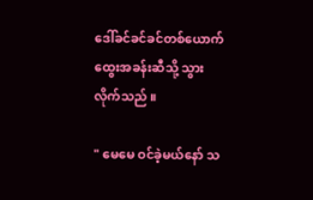ဒေါ်ခင်ခင်ခင်တစ်ယောက် ထွေးအခန်းဆီသို့ သွားလိုက်သည် ။

" မေမေ ဝင်ခဲ့မယ်နော် သ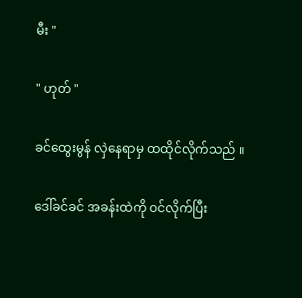မီး "

" ဟုတ် "

ခင်ထွေးမွန် လှဲနေရာမှ ထထိုင်လိုက်သည် ။

ဒေါ်ခင်ခင် အခန်းထဲကို ဝင်လိုက်ပြီး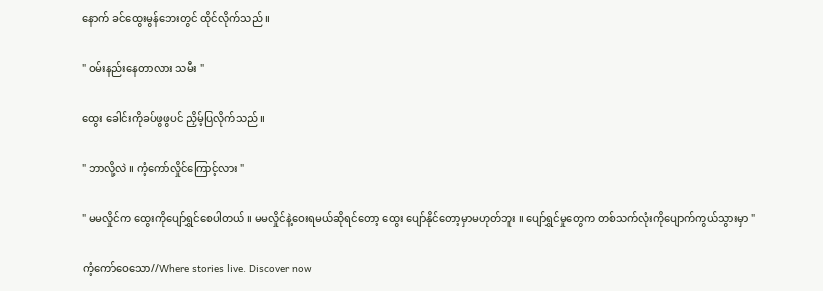နောက် ခင်ထွေးမွန်ဘေးတွင် ထိုင်လိုက်သည် ။

" ဝမ်းနည်းနေတာလား သမီး "

ထွေး ခေါင်းကိုခပ်ဖွဖွပင် ညှိမ့်ပြလိုက်သည် ။

" ဘာလို့လဲ ။ ကံ့ကော်လှိုင်ကြောင့်လား "

" မမလှိုင်က ထွေးကိုပျော်ရွှင်စေပါတယ် ။ မမလှိုင်နဲ့ဝေးရမယ်ဆိုရင်တော့ ထွေး ပျော်နိုင်တော့မှာမဟုတ်ဘူး ။ ပျော်ရွှင်မှုတွေက တစ်သက်လုံးကိုပျောက်ကွယ်သွားမှာ "

ကံ့ကော်ဝေသော//Where stories live. Discover now